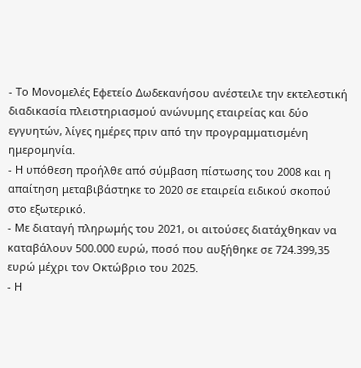- Το Μονομελές Εφετείο Δωδεκανήσου ανέστειλε την εκτελεστική διαδικασία πλειστηριασμού ανώνυμης εταιρείας και δύο εγγυητών, λίγες ημέρες πριν από την προγραμματισμένη ημερομηνία.
- Η υπόθεση προήλθε από σύμβαση πίστωσης του 2008 και η απαίτηση μεταβιβάστηκε το 2020 σε εταιρεία ειδικού σκοπού στο εξωτερικό.
- Με διαταγή πληρωμής του 2021, οι αιτούσες διατάχθηκαν να καταβάλουν 500.000 ευρώ, ποσό που αυξήθηκε σε 724.399,35 ευρώ μέχρι τον Οκτώβριο του 2025.
- Η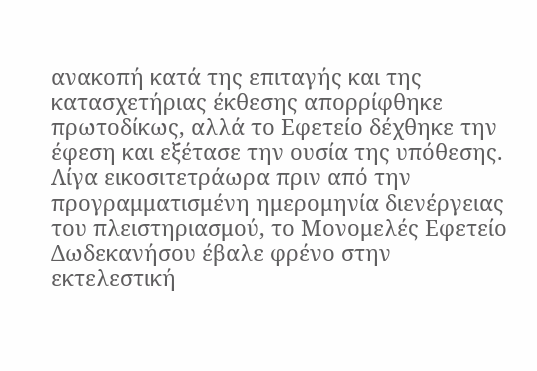ανακοπή κατά της επιταγής και της κατασχετήριας έκθεσης απορρίφθηκε πρωτοδίκως, αλλά το Εφετείο δέχθηκε την έφεση και εξέτασε την ουσία της υπόθεσης.
Λίγα εικοσιτετράωρα πριν από την προγραμματισμένη ημερομηνία διενέργειας του πλειστηριασμού, το Μονομελές Εφετείο Δωδεκανήσου έβαλε φρένο στην εκτελεστική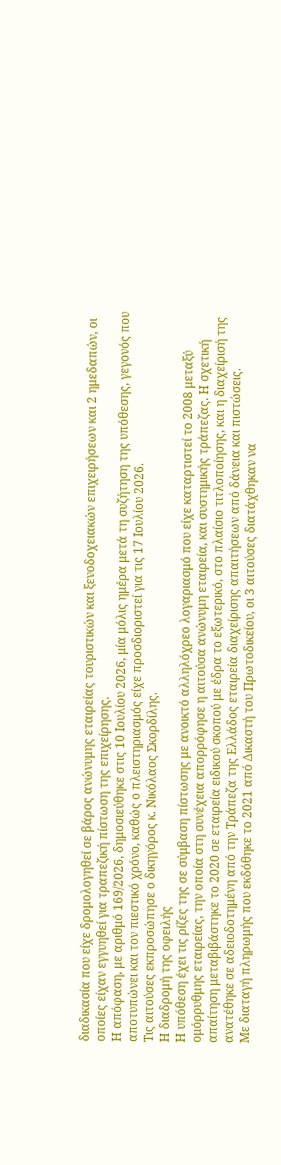διαδικασία που είχε δρομολογηθεί σε βάρος ανώνυμης εταιρείας τουριστικών και ξενοδοχειακών επιχειρήσεων και 2 ημεδαπών, οι οποίες είχαν εγγυηθεί για τραπεζική πίστωση της επιχείρησης.
Η απόφαση, με αριθμό 169/2026, δημοσιεύθηκε στις 10 Ιουλίου 2026, μία μόλις ημέρα μετά τη συζήτηση της υπόθεσης, γεγονός που αποτυπώνει και τον πιεστικό χρόνο, καθώς ο πλειστηριασμός είχε προσδιοριστεί για τις 17 Ιουλίου 2026.
Τις αιτούσες εκπροσώπησε ο δικηγόρος κ. Νικόλαος Σκορδίλης.
Η διαδρομή της οφειλής
Η υπόθεση έχει τις ρίζες της σε σύμβαση πίστωσης με ανοικτό αλληλόχρεο λογαριασμό που είχε καταρτιστεί το 2008 μεταξύ ομόρρυθμης εταιρείας, την οποία στη συνέχεια απορρόφησε η αιτούσα ανώνυμη εταιρεία, και συστημικής τράπεζας. Η σχετική απαίτηση μεταβιβάστηκε το 2020 σε εταιρεία ειδικού σκοπού με έδρα το εξωτερικό, στο πλαίσιο τιτλοποίησης, και η διαχείρισή της ανατέθηκε σε αδειοδοτημένη από την Τράπεζα της Ελλάδος εταιρεία διαχείρισης απαιτήσεων από δάνεια και πιστώσεις.
Με διαταγή πληρωμής που εκδόθηκε το 2021 από Δικαστή του Πρωτοδικείου, οι 3 αιτούσες διατάχθηκαν να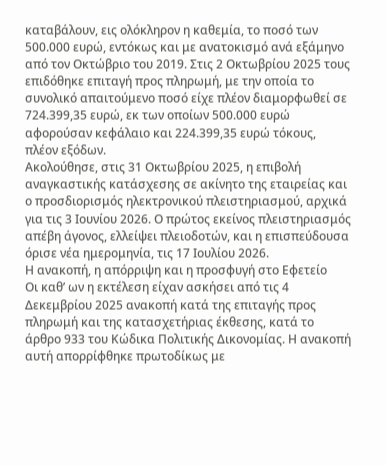καταβάλουν, εις ολόκληρον η καθεμία, το ποσό των 500.000 ευρώ, εντόκως και με ανατοκισμό ανά εξάμηνο από τον Οκτώβριο του 2019. Στις 2 Οκτωβρίου 2025 τους επιδόθηκε επιταγή προς πληρωμή, με την οποία το συνολικό απαιτούμενο ποσό είχε πλέον διαμορφωθεί σε 724.399,35 ευρώ, εκ των οποίων 500.000 ευρώ αφορούσαν κεφάλαιο και 224.399,35 ευρώ τόκους, πλέον εξόδων.
Ακολούθησε, στις 31 Οκτωβρίου 2025, η επιβολή αναγκαστικής κατάσχεσης σε ακίνητο της εταιρείας και ο προσδιορισμός ηλεκτρονικού πλειστηριασμού, αρχικά για τις 3 Ιουνίου 2026. Ο πρώτος εκείνος πλειστηριασμός απέβη άγονος, ελλείψει πλειοδοτών, και η επισπεύδουσα όρισε νέα ημερομηνία, τις 17 Ιουλίου 2026.
Η ανακοπή, η απόρριψη και η προσφυγή στο Εφετείο
Οι καθ’ ων η εκτέλεση είχαν ασκήσει από τις 4 Δεκεμβρίου 2025 ανακοπή κατά της επιταγής προς πληρωμή και της κατασχετήριας έκθεσης, κατά το άρθρο 933 του Κώδικα Πολιτικής Δικονομίας. Η ανακοπή αυτή απορρίφθηκε πρωτοδίκως με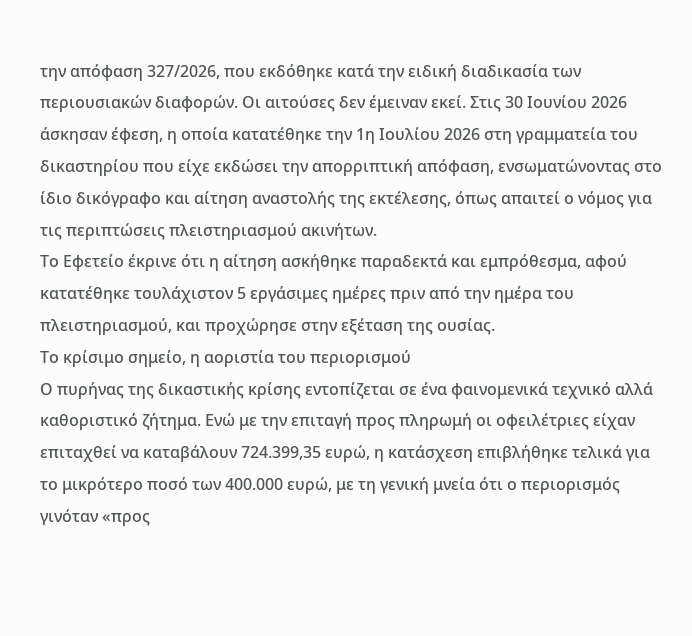την απόφαση 327/2026, που εκδόθηκε κατά την ειδική διαδικασία των περιουσιακών διαφορών. Οι αιτούσες δεν έμειναν εκεί. Στις 30 Ιουνίου 2026 άσκησαν έφεση, η οποία κατατέθηκε την 1η Ιουλίου 2026 στη γραμματεία του δικαστηρίου που είχε εκδώσει την απορριπτική απόφαση, ενσωματώνοντας στο ίδιο δικόγραφο και αίτηση αναστολής της εκτέλεσης, όπως απαιτεί ο νόμος για τις περιπτώσεις πλειστηριασμού ακινήτων.
Το Εφετείο έκρινε ότι η αίτηση ασκήθηκε παραδεκτά και εμπρόθεσμα, αφού κατατέθηκε τουλάχιστον 5 εργάσιμες ημέρες πριν από την ημέρα του πλειστηριασμού, και προχώρησε στην εξέταση της ουσίας.
Το κρίσιμο σημείο, η αοριστία του περιορισμού
Ο πυρήνας της δικαστικής κρίσης εντοπίζεται σε ένα φαινομενικά τεχνικό αλλά καθοριστικό ζήτημα. Ενώ με την επιταγή προς πληρωμή οι οφειλέτριες είχαν επιταχθεί να καταβάλουν 724.399,35 ευρώ, η κατάσχεση επιβλήθηκε τελικά για το μικρότερο ποσό των 400.000 ευρώ, με τη γενική μνεία ότι ο περιορισμός γινόταν «προς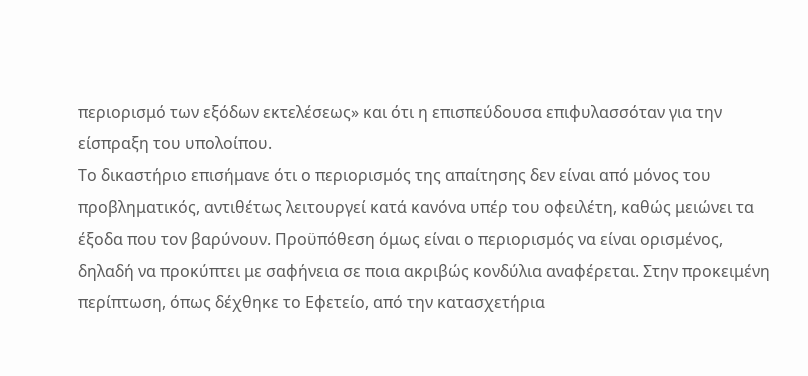περιορισμό των εξόδων εκτελέσεως» και ότι η επισπεύδουσα επιφυλασσόταν για την είσπραξη του υπολοίπου.
Το δικαστήριο επισήμανε ότι ο περιορισμός της απαίτησης δεν είναι από μόνος του προβληματικός, αντιθέτως λειτουργεί κατά κανόνα υπέρ του οφειλέτη, καθώς μειώνει τα έξοδα που τον βαρύνουν. Προϋπόθεση όμως είναι ο περιορισμός να είναι ορισμένος, δηλαδή να προκύπτει με σαφήνεια σε ποια ακριβώς κονδύλια αναφέρεται. Στην προκειμένη περίπτωση, όπως δέχθηκε το Εφετείο, από την κατασχετήρια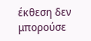έκθεση δεν μπορούσε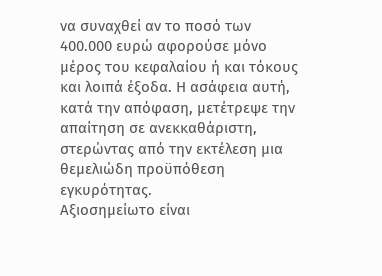να συναχθεί αν το ποσό των 400.000 ευρώ αφορούσε μόνο μέρος του κεφαλαίου ή και τόκους και λοιπά έξοδα. Η ασάφεια αυτή, κατά την απόφαση, μετέτρεψε την απαίτηση σε ανεκκαθάριστη, στερώντας από την εκτέλεση μια θεμελιώδη προϋπόθεση εγκυρότητας.
Αξιοσημείωτο είναι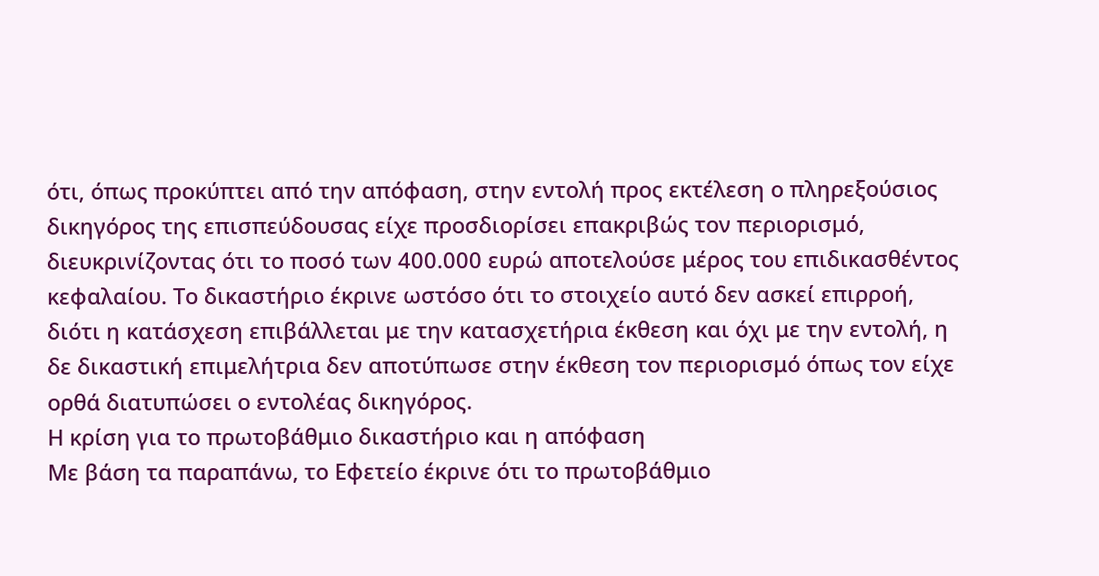ότι, όπως προκύπτει από την απόφαση, στην εντολή προς εκτέλεση ο πληρεξούσιος δικηγόρος της επισπεύδουσας είχε προσδιορίσει επακριβώς τον περιορισμό, διευκρινίζοντας ότι το ποσό των 400.000 ευρώ αποτελούσε μέρος του επιδικασθέντος κεφαλαίου. Το δικαστήριο έκρινε ωστόσο ότι το στοιχείο αυτό δεν ασκεί επιρροή, διότι η κατάσχεση επιβάλλεται με την κατασχετήρια έκθεση και όχι με την εντολή, η δε δικαστική επιμελήτρια δεν αποτύπωσε στην έκθεση τον περιορισμό όπως τον είχε ορθά διατυπώσει ο εντολέας δικηγόρος.
Η κρίση για το πρωτοβάθμιο δικαστήριο και η απόφαση
Με βάση τα παραπάνω, το Εφετείο έκρινε ότι το πρωτοβάθμιο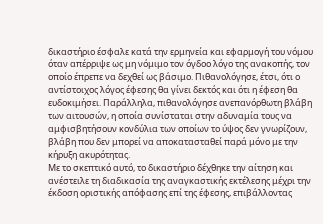δικαστήριο έσφαλε κατά την ερμηνεία και εφαρμογή του νόμου όταν απέρριψε ως μη νόμιμο τον όγδοο λόγο της ανακοπής, τον οποίο έπρεπε να δεχθεί ως βάσιμο. Πιθανολόγησε, έτσι, ότι ο αντίστοιχος λόγος έφεσης θα γίνει δεκτός και ότι η έφεση θα ευδοκιμήσει. Παράλληλα, πιθανολόγησε ανεπανόρθωτη βλάβη των αιτουσών, η οποία συνίσταται στην αδυναμία τους να αμφισβητήσουν κονδύλια των οποίων το ύψος δεν γνωρίζουν, βλάβη που δεν μπορεί να αποκατασταθεί παρά μόνο με την κήρυξη ακυρότητας.
Με το σκεπτικό αυτό, το δικαστήριο δέχθηκε την αίτηση και ανέστειλε τη διαδικασία της αναγκαστικής εκτέλεσης μέχρι την έκδοση οριστικής απόφασης επί της έφεσης, επιβάλλοντας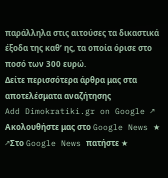παράλληλα στις αιτούσες τα δικαστικά έξοδα της καθ’ ης, τα οποία όρισε στο ποσό των 300 ευρώ.
Δείτε περισσότερα άρθρα μας στα αποτελέσματα αναζήτησης
Add Dimokratiki.gr on Google ↗ Ακολουθήστε μας στο Google News ★ ↗Στο Google News πατήστε ★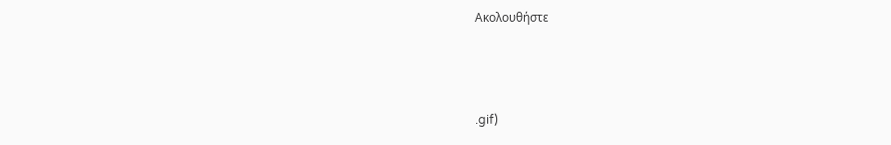Ακολουθήστε



.gif)